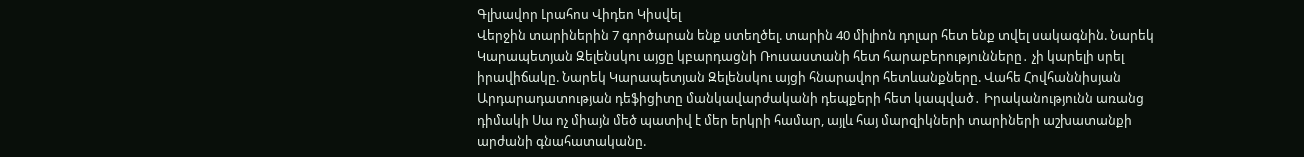Գլխավոր Լրահոս Վիդեո Կիսվել
Վերջին տարիներին 7 գործարան ենք ստեղծել. տարին 40 միլիոն դոլար հետ ենք տվել սակագնին. Նարեկ Կարապետյան Զելենսկու այցը կբարդացնի Ռուսաստանի հետ հարաբերությունները․ չի կարելի սրել իրավիճակը. Նարեկ Կարապետյան Զելենսկու այցի հնարավոր հետևանքները. Վահե Հովհաննիսյան Արդարադատության դեֆիցիտը մանկավարժականի դեպքերի հետ կապված․ Իրականությունն առանց դիմակի Սա ոչ միայն մեծ պատիվ է մեր երկրի համար, այլև հայ մարզիկների տարիների աշխատանքի արժանի գնահատականը.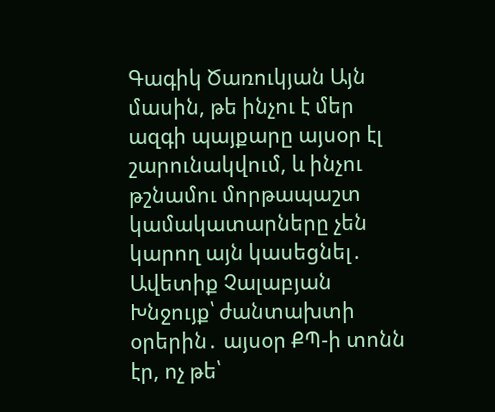Գագիկ Ծառուկյան Այն մասին, թե ինչու է մեր ազգի պայքարը այսօր էլ շարունակվում, և ինչու թշնամու մորթապաշտ կամակատարները չեն կարող այն կասեցնել․ Ավետիք Չալաբյան Խնջույք՝ ժանտախտի օրերին․ այսօր ՔՊ-ի տոնն էր, ոչ թե՝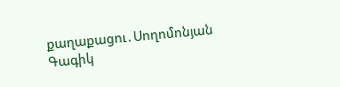քաղաքացու․Սողոմոնյան Գագիկ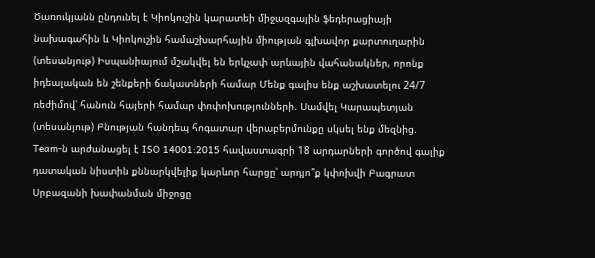Ծառուկյանն ընդունել է Կիոկուշին կարատեի միջազգային ֆեդերացիայի նախագահին և Կիոկուշին համաշխարհային միության գլխավոր քարտուղարին (տեսանյութ) Իսպանիայում մշակվել են երկչափ արևային վահանակներ, որոնք իդեալական են շենքերի ճակատների համար Մենք գալիս ենք աշխատելու 24/7 ռեժիմով՝ հանուն հայերի համար փոփոխությունների. Սամվել Կարապետյան (տեսանյութ) Բնության հանդեպ հոգատար վերաբերմունքը սկսել ենք մեզնից. Team-ն արժանացել է ISO 14001:2015 հավաստագրի 18 արդարների գործով գալիք դատական նիստին քննարկվելիք կարևոր հարցը՝ արդյո՞ք կփոխվի Բագրատ Սրբազանի խափանման միջոցը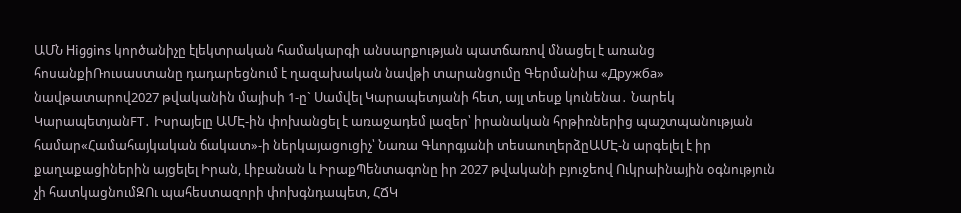ԱՄՆ Higgins կործանիչը էլեկտրական համակարգի անսարքության պատճառով մնացել է առանց հոսանքիՌուսաստանը դադարեցնում է ղազախական նավթի տարանցումը Գերմանիա «Дружба» նավթատարով2027 թվականին մայիսի 1-ը` Սամվել Կարապետյանի հետ, այլ տեսք կունենա․ Նարեկ ԿարապետյանFT․ Իսրայելը ԱՄԷ-ին փոխանցել է առաջադեմ լազեր՝ իրանական հրթիռներից պաշտպանության համար«Համահայկական ճակատ»-ի ներկայացուցիչ՝ Նառա Գևորգյանի տեսաուղերձըԱՄԷ-ն արգելել է իր քաղաքացիներին այցելել Իրան, Լիբանան և ԻրաքՊենտագոնը իր 2027 թվականի բյուջեով Ուկրաինային օգնություն չի հատկացնումԶՈւ պահեստազորի փոխգնդապետ, ՀՃԿ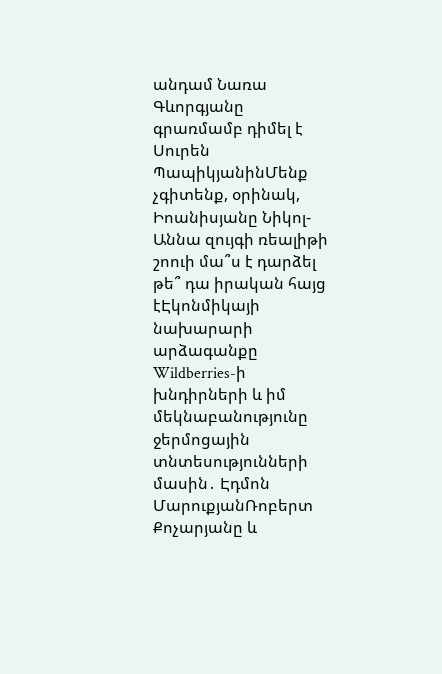անդամ Նառա Գևորգյանը գրառմամբ դիմել է Սուրեն ՊապիկյանինՄենք չգիտենք, օրինակ, Իոանիսյանը Նիկոլ-Աննա զույգի ռեալիթի շոուի մա՞ս է դարձել թե՞ դա իրական հայց էԷկոնմիկայի նախարարի արձագանքը Wildberries-ի խնդիրների և իմ մեկնաբանությունը ջերմոցային տնտեսությունների մասին․ Էդմոն ՄարուքյանՌոբերտ Քոչարյանը և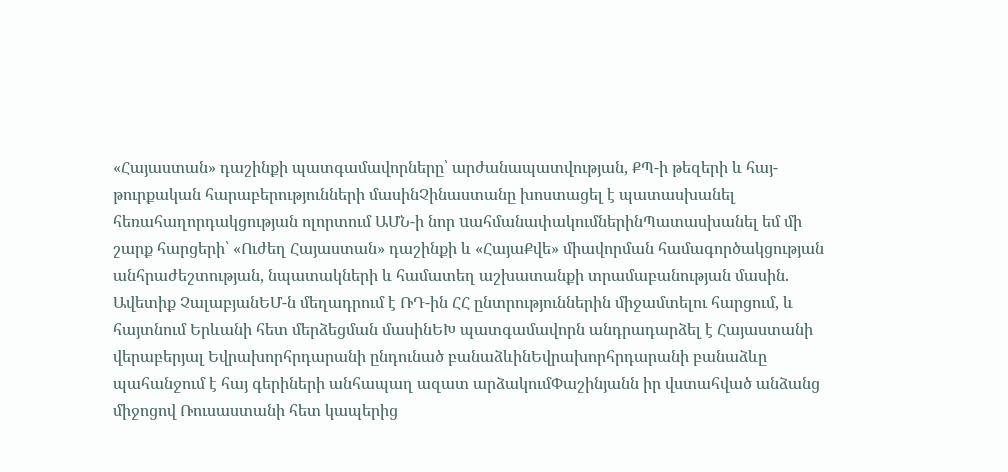«Հայաստան» դաշինքի պատգամավորները՝ արժանապատվության, ՔՊ-ի թեզերի և հայ-թուրքական հարաբերությունների մասինՉինաստանը խոստացել է պատասխանել հեռահաղորդակցության ոլորտում ԱՄՆ-ի նոր uահմանափակումներինՊատասխանել եմ մի շարք հարցերի՝ «Ուժեղ Հայաստան» դաշինքի և «ՀայաՔվե» միավորման համագործակցության անհրաժեշտության, նպատակների և համատեղ աշխատանքի տրամաբանության մասին. Ավետիք ՉալաբյանԵՄ-ն մեղադրում է ՌԴ-ին ՀՀ ընտրություններին միջամտելու հարցում, և հայտնում Երևանի հետ մերձեցման մասինԵԽ պատգամավորն անդրադարձել է Հայաստանի վերաբերյալ Եվրախորհրդարանի ընդունած բանաձևինԵվրախորհրդարանի բանաձևը պահանջում է հայ գերիների անհապաղ ազատ արձակումՓաշինյանն իր վստահված անձանց միջոցով Ռուսաստանի հետ կապերից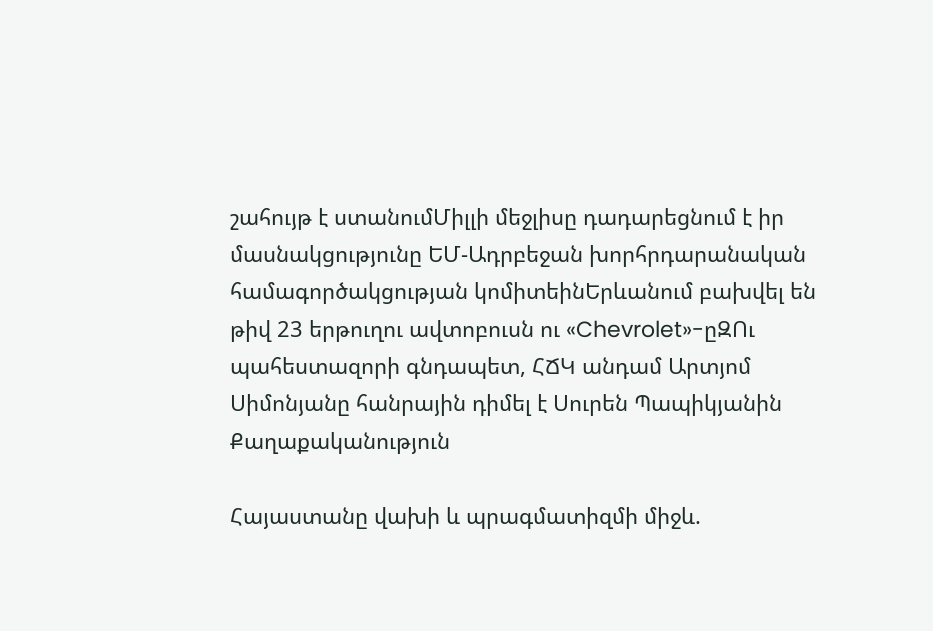շահույթ է ստանումՄիլլի մեջլիսը դադարեցնում է իր մասնակցությունը ԵՄ-Ադրբեջան խորհրդարանական համագործակցության կոմիտեինԵրևանում բախվել են թիվ 23 երթուղու ավտոբուսն ու «Chevrolet»-ըԶՈւ պահեստազորի գնդապետ, ՀՃԿ անդամ Արտյոմ Սիմոնյանը հանրային դիմել է Սուրեն Պապիկյանին
Քաղաքականություն

Հայաստանը վախի և պրագմատիզմի միջև.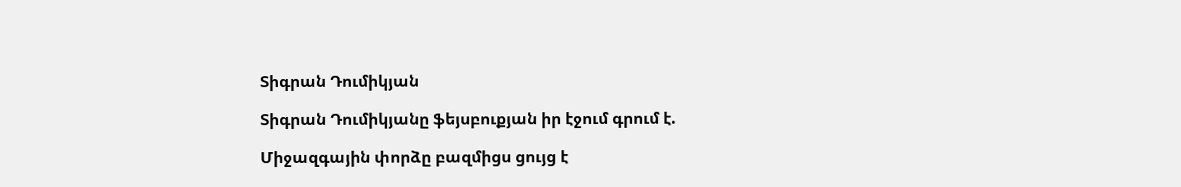Տիգրան Դումիկյան

Տիգրան Դումիկյանը ֆեյսբուքյան իր էջում գրում է.

Միջազգային փորձը բազմիցս ցույց է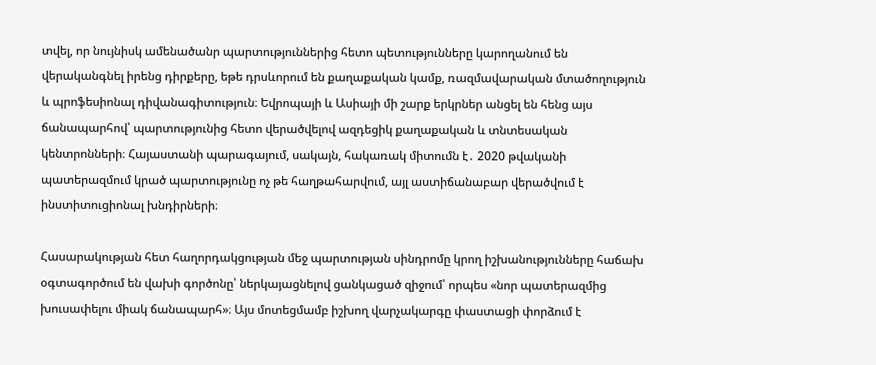տվել, որ նույնիսկ ամենածանր պարտություններից հետո պետությունները կարողանում են վերականգնել իրենց դիրքերը, եթե դրսևորում են քաղաքական կամք, ռազմավարական մտածողություն և պրոֆեսիոնալ դիվանագիտություն։ Եվրոպայի և Ասիայի մի շարք երկրներ անցել են հենց այս ճանապարհով՝ պարտությունից հետո վերածվելով ազդեցիկ քաղաքական և տնտեսական կենտրոնների։ Հայաստանի պարագայում, սակայն, հակառակ միտումն է․ 2020 թվականի պատերազմում կրած պարտությունը ոչ թե հաղթահարվում, այլ աստիճանաբար վերածվում է ինստիտուցիոնալ խնդիրների։

Հասարակության հետ հաղորդակցության մեջ պարտության սինդրոմը կրող իշխանությունները հաճախ օգտագործում են վախի գործոնը՝ ներկայացնելով ցանկացած զիջում՝ որպես «նոր պատերազմից խուսափելու միակ ճանապարհ»։ Այս մոտեցմամբ իշխող վարչակարգը փաստացի փորձում է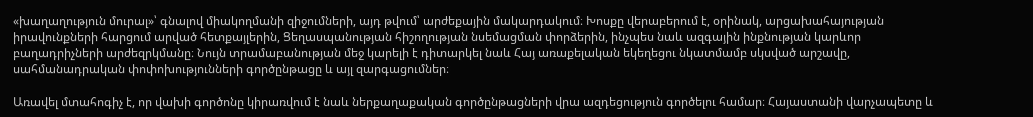«խաղաղություն մուրալ»՝ գնալով միակողմանի զիջումների, այդ թվում՝ արժեքային մակարդակում։ Խոսքը վերաբերում է, օրինակ, արցախահայության իրավունքների հարցում արված հետքայլերին, Ցեղասպանության հիշողության նսեմացման փորձերին, ինչպես նաև ազգային ինքնության կարևոր բաղադրիչների արժեզրկմանը։ Նույն տրամաբանության մեջ կարելի է դիտարկել նաև Հայ առաքելական եկեղեցու նկատմամբ սկսված արշավը, սահմանադրական փոփոխությունների գործընթացը և այլ զարգացումներ։

Առավել մտահոգիչ է, որ վախի գործոնը կիրառվում է նաև ներքաղաքական գործընթացների վրա ազդեցություն գործելու համար։ Հայաստանի վարչապետը և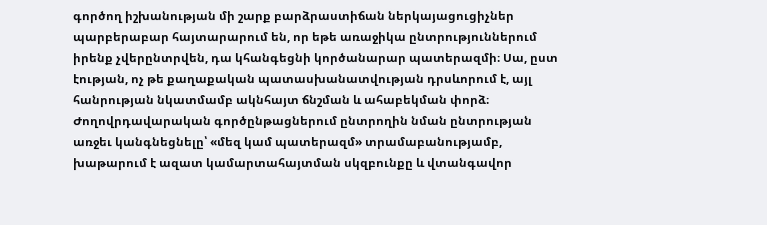գործող իշխանության մի շարք բարձրաստիճան ներկայացուցիչներ պարբերաբար հայտարարում են, որ եթե առաջիկա ընտրություններում իրենք չվերընտրվեն, դա կհանգեցնի կործանարար պատերազմի։ Սա, ըստ էության, ոչ թե քաղաքական պատասխանատվության դրսևորում է, այլ հանրության նկատմամբ ակնհայտ ճնշման և ահաբեկման փորձ։ Ժողովրդավարական գործընթացներում ընտրողին նման ընտրության առջեւ կանգնեցնելը՝ «մեզ կամ պատերազմ» տրամաբանությամբ, խաթարում է ազատ կամարտահայտման սկզբունքը և վտանգավոր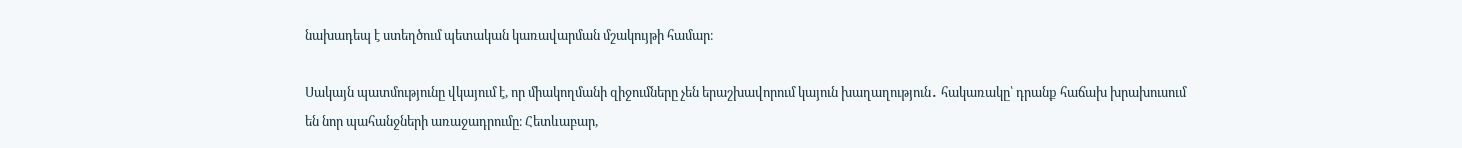նախադեպ է ստեղծում պետական կառավարման մշակույթի համար։

Սակայն պատմությունը վկայում է, որ միակողմանի զիջումները չեն երաշխավորում կայուն խաղաղություն․ հակառակը՝ դրանք հաճախ խրախուսում են նոր պահանջների առաջադրումը։ Հետևաբար,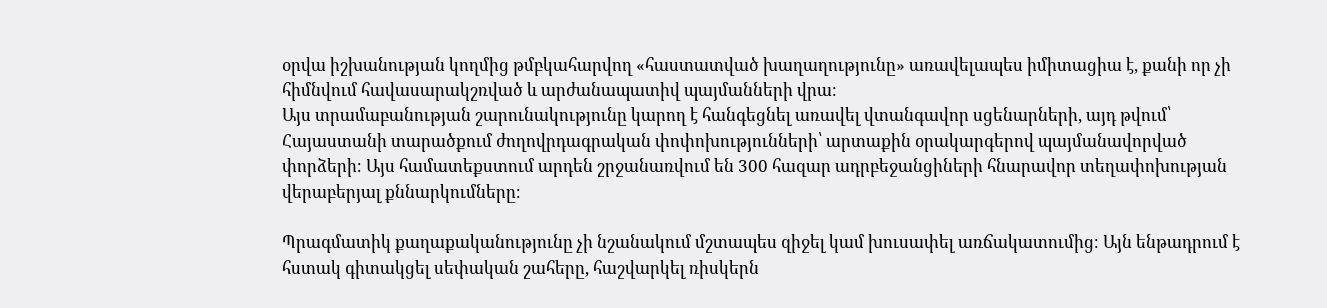օրվա իշխանության կողմից թմբկահարվող «հաստատված խաղաղությունը» առավելապես իմիտացիա է, քանի որ չի հիմնվում հավասարակշռված և արժանապատիվ պայմանների վրա։
Այս տրամաբանության շարունակությունը կարող է հանգեցնել առավել վտանգավոր սցենարների, այդ թվում՝ Հայաստանի տարածքում ժողովրդագրական փոփոխությունների՝ արտաքին օրակարգերով պայմանավորված փորձերի։ Այս համատեքստում արդեն շրջանառվում են 300 հազար ադրբեջանցիների հնարավոր տեղափոխության վերաբերյալ քննարկումները։

Պրագմատիկ քաղաքականությունը չի նշանակում մշտապես զիջել կամ խուսափել առճակատումից։ Այն ենթադրում է հստակ գիտակցել սեփական շահերը, հաշվարկել ռիսկերն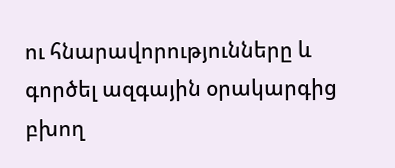ու հնարավորությունները և գործել ազգային օրակարգից բխող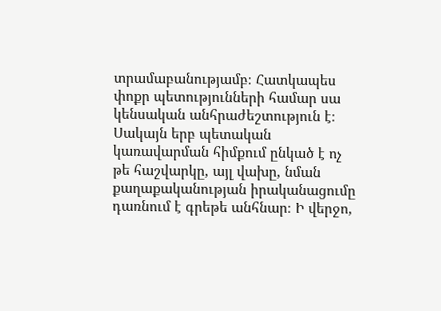տրամաբանությամբ։ Հատկապես փոքր պետությունների համար սա կենսական անհրաժեշտություն է։ Սակայն երբ պետական կառավարման հիմքում ընկած է ոչ թե հաշվարկը, այլ վախը, նման քաղաքականության իրականացումը դառնում է գրեթե անհնար։ Ի վերջո,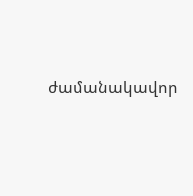ժամանակավոր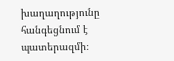խաղաղությունը հանգեցնում է պատերազմի։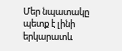Մեր նպատակը պետք է լինի երկարատև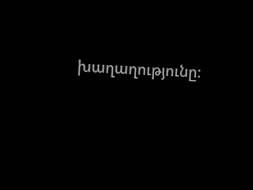խաղաղությունը։